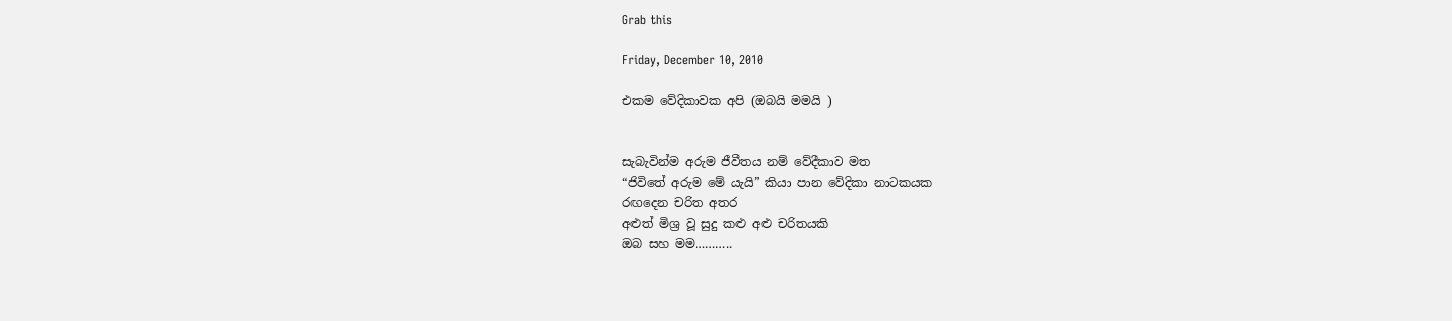Grab this

Friday, December 10, 2010

එකම වේදිකාවක අපි (ඔබයි මමයි )


සැබැවින්ම අරුම ජීවීතය නම් වේදීකාව මත
“ජිවිතේ අරුම මේ යැයි” කියා පාන වේදිකා නාටකයක
රඟදෙන චරිත අතර
අළුත් මිශ්‍ර වූ සුදු කළු අළු චරිතයකි
ඔබ සහ මම………..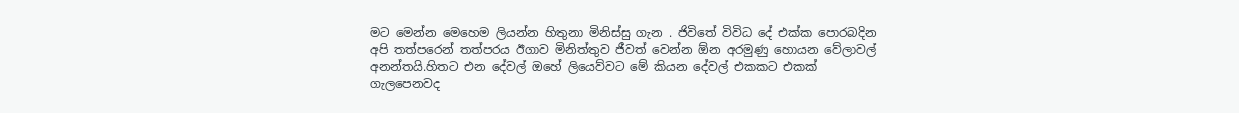මට මෙන්න මෙහෙම ලියන්න හිතුනා මිනිස්සු ගැන . ජිවිතේ විවිධ දේ එක්ක පොරබදින අපි තත්පරෙන් තත්පරය ඊගාව මිනිත්තුව ජීවත් වෙන්න ඕන අරමුණු හොයන වේලාවල් අනන්තයි.හිතට එන දේවල් ඔහේ ලියෙව්වට මේ කියන දේවල් එකකට එකක් ගැලපෙනවද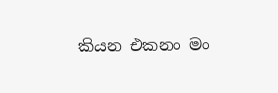කියන එකනං මං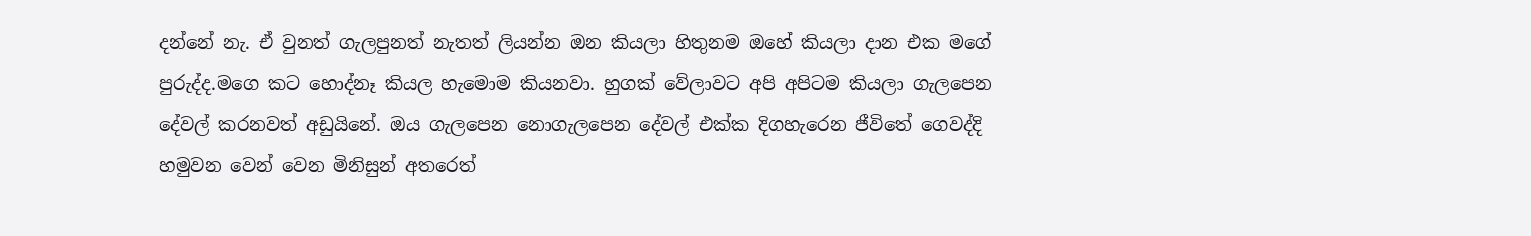දන්නේ නැ. ඒ වුනත් ගැලපුනත් නැතත් ලියන්න ඔන කියලා හිතුනම ඔහේ කියලා දාන එක මගේ පුරුද්ද.මගෙ කට හොද්නෑ කියල හැමොම කියනවා. හුගක් වේලාවට අපි අපිටම කියලා ගැ‍ලපෙන දේවල් කරනවත් අඩුයිනේ. ඔය ‍ගැලපෙන නොගැලපෙන දේවල් එක්ක දිගහැරෙන ජීවිතේ ගෙවද්දි හමුවන වෙන් වෙන මිනිසුන් අතරෙත්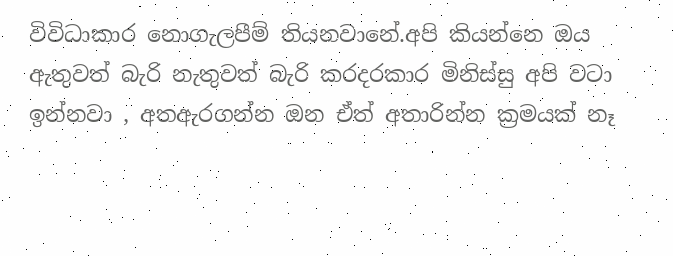විවිධාකාර නොගැලපීම් තියනවානේ.අපි කියන්නෙ ඔය ඇතුවත් බැරි නැතුවත් බැරි කරදරකාර මිනිස්සු අපි වටා ඉන්නවා , අතඇරගන්න ඔන ඒත් අතාරින්න ක්‍රමයක් නෑ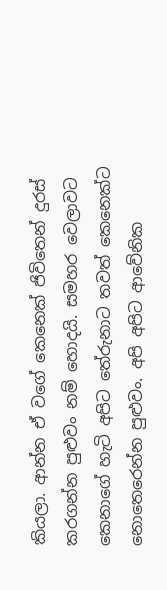කියලා. ආන්න ඒ වගේ කෙනෙක් ජිවිතෙන් දුරස් කරගන්න පුළුවං නම් හොදයි. සමහර වෙලාවට කෙනාගේ හැටි අපිට තේරුනා‍ට තවත් කෙනෙක්ට නොතෙරෙන්න පුළුවං. අපි අපිට ආවේනික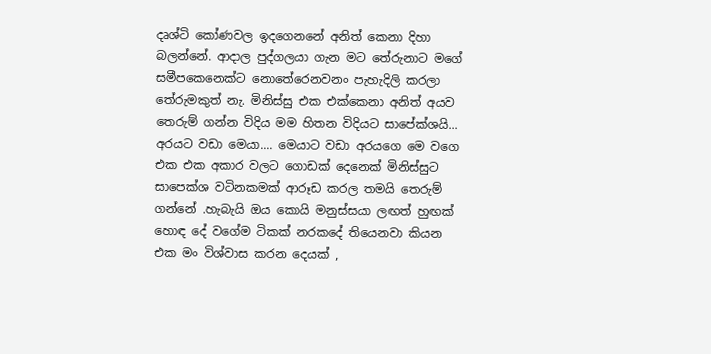දෘශ්ටි කෝණවල ඉදගෙනනේ අනිත් කෙනා දිහා බලන්නේ. ආදාල පුද්ගලයා ගැන මට තේරුනාට මගේ සමීපකෙනෙක්ට නොතේරෙනවනං පැහැදිලි කරලා තේරුමකුත් නැ. මිනිස්සු එක එක්කෙනා අනිත් අයව තෙරුම් ගන්න විදිය මම හිතන විදියට සාපේක්ශයි... අරයට වඩා මෙයා.... මෙයාට වඩා අරයගෙ මෙ වගෙ එක එක අකාර වලට ගොඩක් දෙනෙක් මිනිස්සුට සාපෙක්ශ වටිනකමක් ආරූඩ කරල තමයි තෙරුම් ගන්නේ .හැබැයි ඔය කොයි මනුස්සයා ලඟත් හුඟක් හොඳ දේ වගේම ටිකක් නරකදේ තියෙනවා කියන එක මං විශ්වාස කරන දෙයක් ,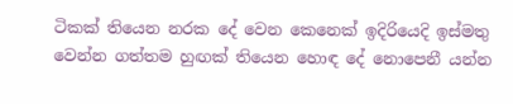ටිකක් තියෙන නරක දේ වෙන කෙනෙක් ඉදිරියෙදි ඉස්මතු වෙන්න ගත්තම හුඟක් තියෙන හොඳ දේ නොපෙනී යන්න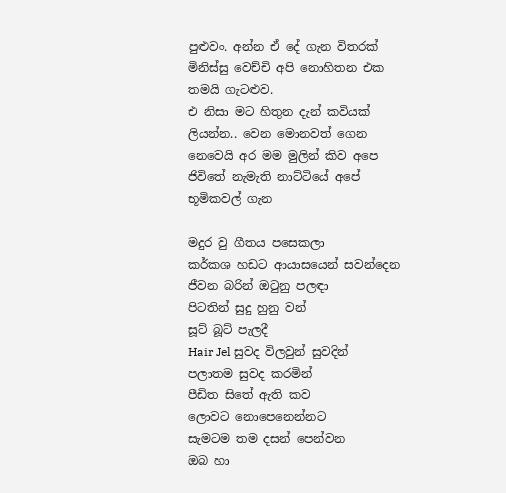පුළුවං. අන්න ඒ දේ ගැන විතරක් මිනිස්සු වෙච්චි අපි නොහිතන එක තමයි ගැටළුව.
එ නිසා මට හිතුන දැන් කවියක් ලියන්න.. වෙන මොනවත් ගෙන නෙවෙයි අර මම මුලින් කිව අපෙ ජිවිතේ නැමැති නාට්ටියේ අපේ භූමිකවල් ගැන

මදුර වු ගීතය පසෙකලා
කර්කශ හඩට ආයාසයෙන් සවන්දෙන
ජීවන බරින් ඔටුනු පලඳා
පිටතින් සුදු හුනු වන්
සූට් බූට් පැලදී
Hair Jel සුවද විලවුන් සුවදින්
පලාතම සුවද කරමින්
පීඩිත සිතේ ඇති කව
ලොවට නොපෙනෙන්නට
සැමටම තම දසන් පෙන්වන
ඔබ හා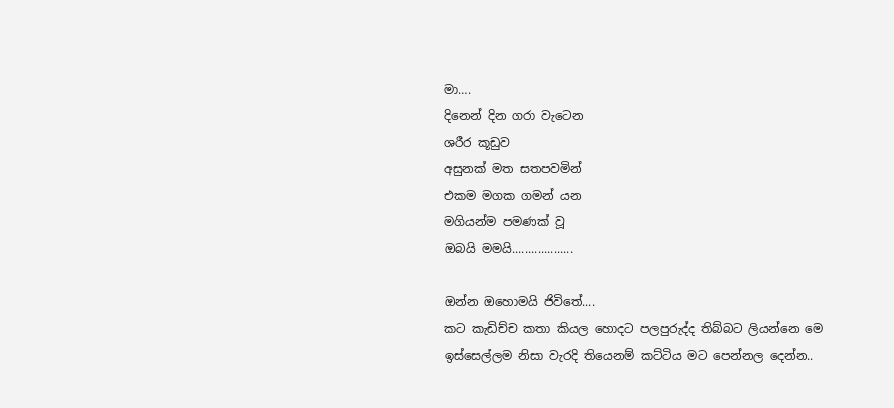මා….
දිනෙන් දින ගරා වැටෙන
ශරීර කූඩුව
අසුනක් මත සතපවමින්
එකම මගක ගමන් යන
මගියන්ම පමණක් වූ
ඔබයි මමයි...................

ඔන්න ඔහොමයි ජිවිතේ....
කට කැඩිච්ච කතා කියල හොදට පලපුරුද්ද තිබ්බට ලියන්නෙ මෙ ඉස්සෙල්ලම නිසා වැරදි තියෙනම් කට්ටිය මට පෙන්නල දෙන්න..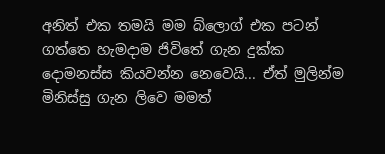අනිත් එක තමයි මම බ්ලොග් එක පටන් ගත්තෙ හැමදාම ජිවිතේ ගැන දුක්ක දොමනස්ස කියවන්න නෙවෙයි... ඒත් මුලින්ම මිනිස්සු ගැන ලිවෙ මමත්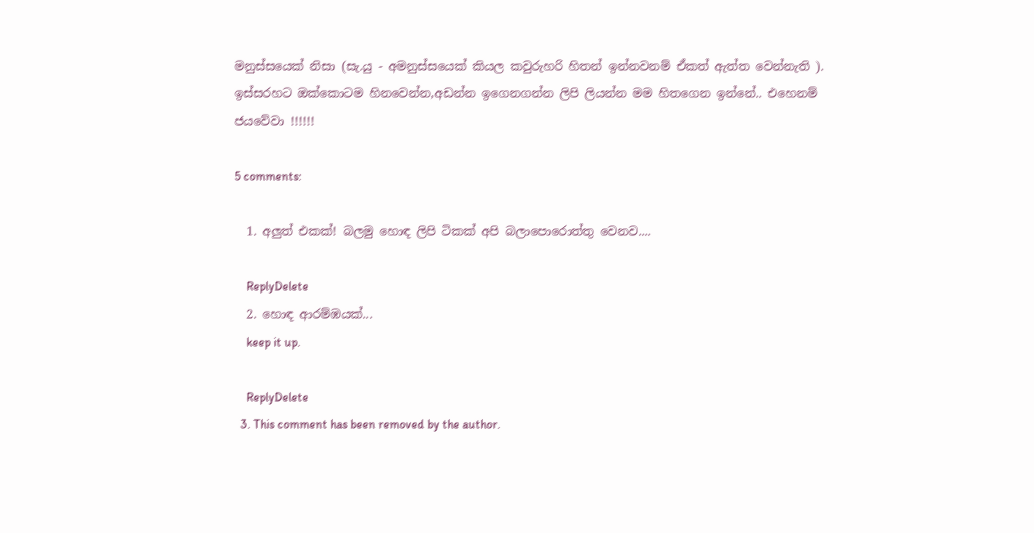මනුස්සයෙක් නිසා (සැ.යු - අමනුස්සයෙක් කියල කවුරුහරි හිතන් ඉන්නවනම් ඒකත් ඇත්ත වෙන්නැති ). ඉස්සරහට ඔක්කොටම හිනවෙන්න,අඩන්න ඉගෙනගන්න ලිපි ලියන්න මම හිතගෙන ඉන්නේ.. එහෙනම් ජයවේවා !!!!!!

5 comments:

  1. අලුත් එකක්! බලමු හොඳ ලිපි ටිකක් අපි බලාපොරොත්තු වෙනව....

    ReplyDelete
  2. හොඳ ආරම්ඹයක්...
    keep it up.

    ReplyDelete
  3. This comment has been removed by the author.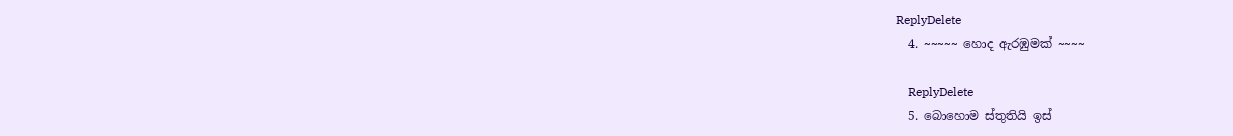ReplyDelete
  4. ~~~~~ හොද ඇරඹුමක් ~~~~

    ReplyDelete
  5. බොහොම ස්තුතියි ඉස්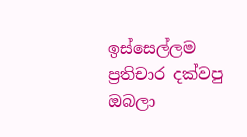ඉස්සෙල්ලම ප්‍රතිචාර දක්වපු ඔබලා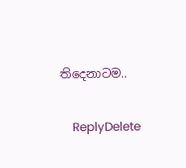තිදෙනාටම..

    ReplyDelete